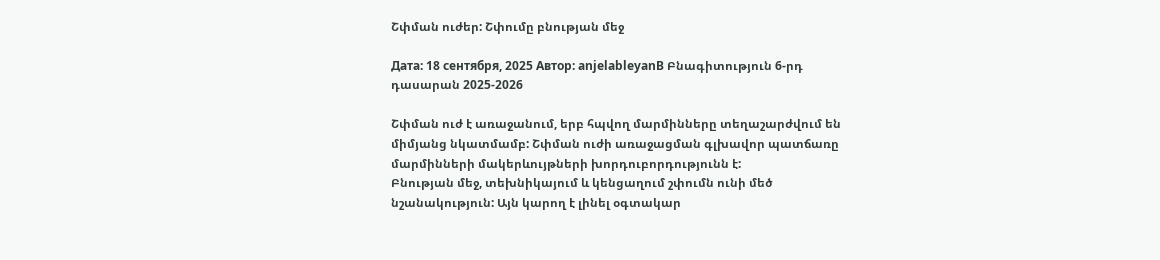Շփման ուժեր: Շփումը բնության մեջ

Дата: 18 сентября, 2025 Автор: anjelableyanВ Բնագիտություն 6-րդ դասարան 2025-2026

Շփման ուժ է առաջանում, երբ հպվող մարմինները տեղաշարժվում են միմյանց նկատմամբ: Շփման ուժի առաջացման գլխավոր պատճառը մարմինների մակերևույթների խորդուբորդությունն է:
Բնության մեջ, տեխնիկայում և կենցաղում շփումն ունի մեծ նշանակություն: Այն կարող է լինել օգտակար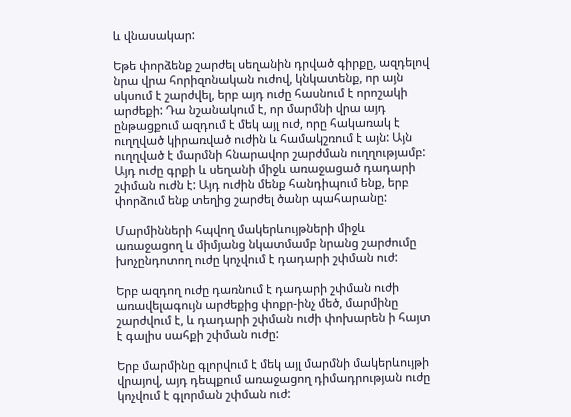և վնասակար:

Եթե փորձենք շարժել սեղանին դրված գիրքը, ազդելով նրա վրա հորիզոնական ուժով, կնկատենք, որ այն սկսում է շարժվել, երբ այդ ուժը հասնում է որոշակի արժեքի: Դա նշանակում է, որ մարմնի վրա այդ ընթացքում ազդում է մեկ այլ ուժ, որը հակառակ է ուղղված կիրառված ուժին և համակշռում է այն: Այն ուղղված է մարմնի հնարավոր շարժման ուղղությամբ: Այդ ուժը գրքի և սեղանի միջև առաջացած դադարի շփման ուժն է: Այդ ուժին մենք հանդիպում ենք, երբ փորձում ենք տեղից շարժել ծանր պահարանը:

Մարմինների հպվող մակերևույթների միջև առաջացող և միմյանց նկատմամբ նրանց շարժումը խոչընդոտող ուժը կոչվում է դադարի շփման ուժ:

Երբ ազդող ուժը դառնում է դադարի շփման ուժի առավելագույն արժեքից փոքր-ինչ մեծ, մարմինը շարժվում է, և դադարի շփման ուժի փոխարեն ի հայտ է գալիս սահքի շփման ուժը:

Երբ մարմինը գլորվում է մեկ այլ մարմնի մակերևույթի վրայով, այդ դեպքում առաջացող դիմադրության ուժը կոչվում է գլորման շփման ուժ: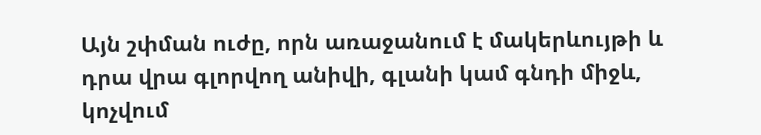Այն շփման ուժը, որն առաջանում է մակերևույթի և դրա վրա գլորվող անիվի, գլանի կամ գնդի միջև, կոչվում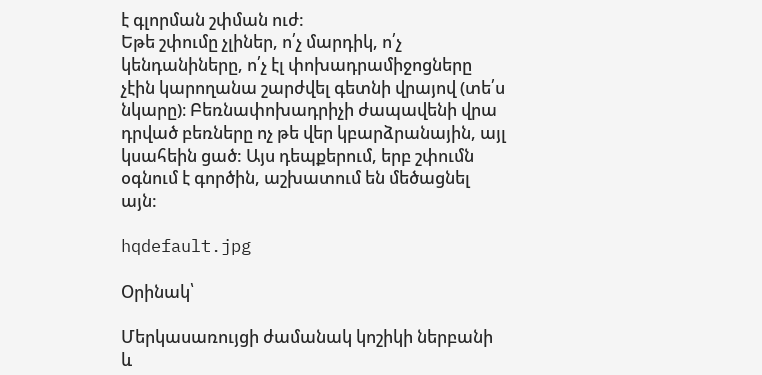է գլորման շփման ուժ:
Եթե շփումը չլիներ, ո՛չ մարդիկ, ո՛չ կենդանիները, ո՛չ էլ փոխադրամիջոցները չէին կարողանա շարժվել գետնի վրայով (տե՛ս նկարը)։ Բեռնափոխադրիչի ժապավենի վրա դրված բեռները ոչ թե վեր կբարձրանային, այլ կսահեին ցած: Այս դեպքերում, երբ շփումն օգնում է գործին, աշխատում են մեծացնել այն:

hqdefault.jpg

Օրինակ՝

Մերկասառույցի ժամանակ կոշիկի ներբանի և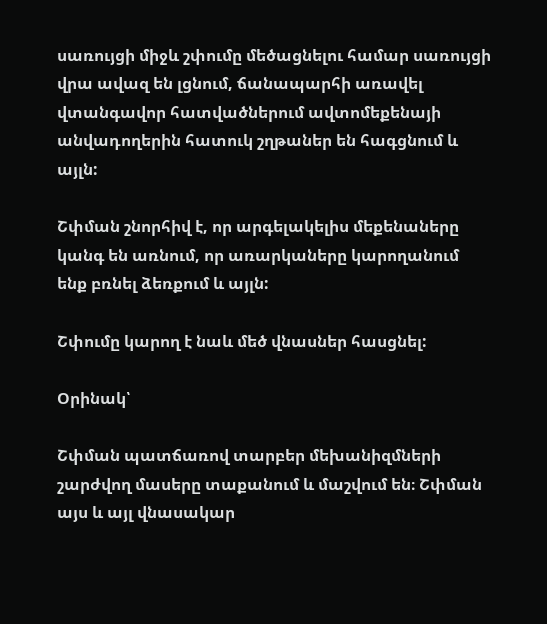սառույցի միջև շփումը մեծացնելու համար սառույցի վրա ավազ են լցնում, ճանապարհի առավել վտանգավոր հատվածներում ավտոմեքենայի անվադողերին հատուկ շղթաներ են հագցնում և այլն:

Շփման շնորհիվ է, որ արգելակելիս մեքենաները կանգ են առնում, որ առարկաները կարողանում ենք բռնել ձեռքում և այլն:

Շփումը կարող է նաև մեծ վնասներ հասցնել:

Օրինակ՝

Շփման պատճառով տարբեր մեխանիզմների շարժվող մասերը տաքանում և մաշվում են։ Շփման այս և այլ վնասակար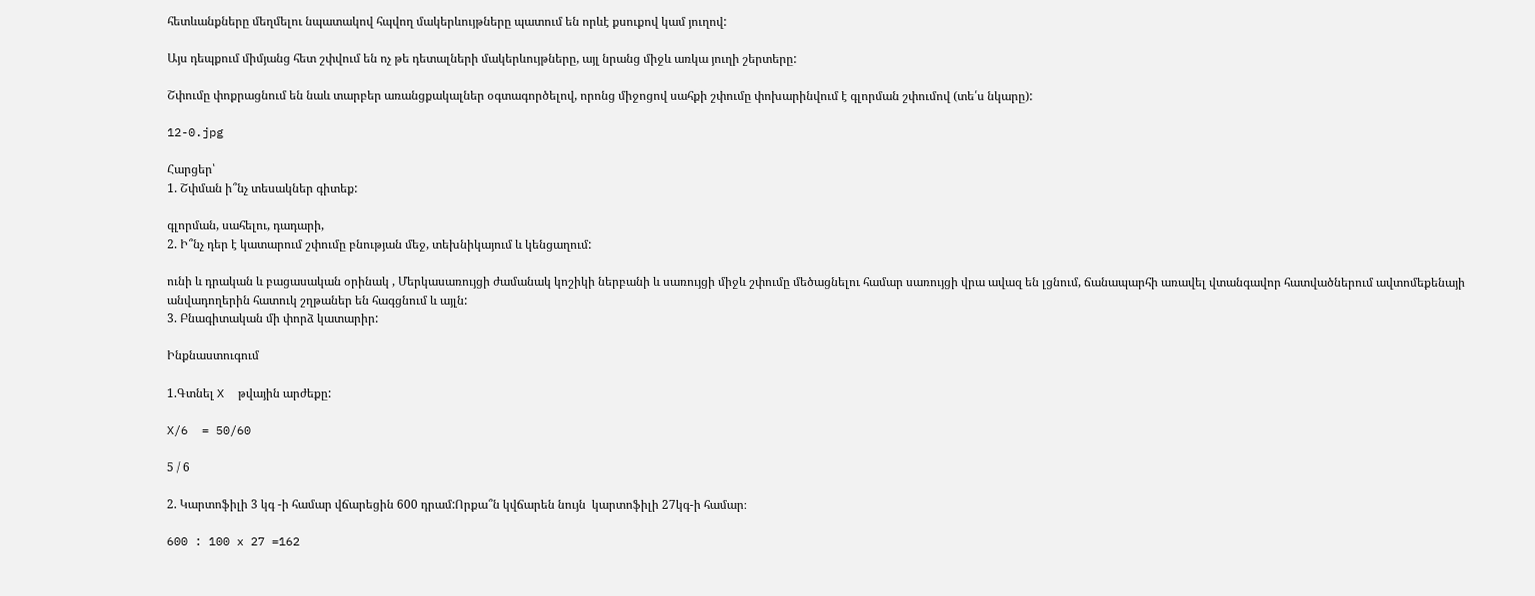հետևանքները մեղմելու նպատակով հպվող մակերևույթները պատում են որևէ քսուքով կամ յուղով:

Այս դեպքում միմյանց հետ շփվում են ոչ թե դետալների մակերևույթները, այլ նրանց միջև առկա յուղի շերտերը:

Շփումը փոքրացնում են նաև տարբեր առանցքակալներ օգտագործելով, որոնց միջոցով սահքի շփումը փոխարինվում է գլորման շփումով (տե՛ս նկարը):

12-0.jpg

Հարցեր՝
1. Շփման ի՞նչ տեսակներ գիտեք:

գլորման, սահելու, դադարի,
2. Ի՞նչ դեր է կատարում շփումը բնության մեջ, տեխնիկայում և կենցաղում:

ունի և դրական և բացասական օրինակ , Մերկասառույցի ժամանակ կոշիկի ներբանի և սառույցի միջև շփումը մեծացնելու համար սառույցի վրա ավազ են լցնում, ճանապարհի առավել վտանգավոր հատվածներում ավտոմեքենայի անվադողերին հատուկ շղթաներ են հագցնում և այլն:
3. Բնագիտական մի փորձ կատարիր:

Ինքնաստուգում

1.Գտնել X  թվային արժեքը:

X/6  = 50/60

5 / 6

2. Կարտոֆիլի 3 կգ -ի համար վճարեցին 600 դրամ:Որքա՞ն կվճարեն նույն  կարտոֆիլի 27կգ-ի համար։

600 : 100 x 27 =162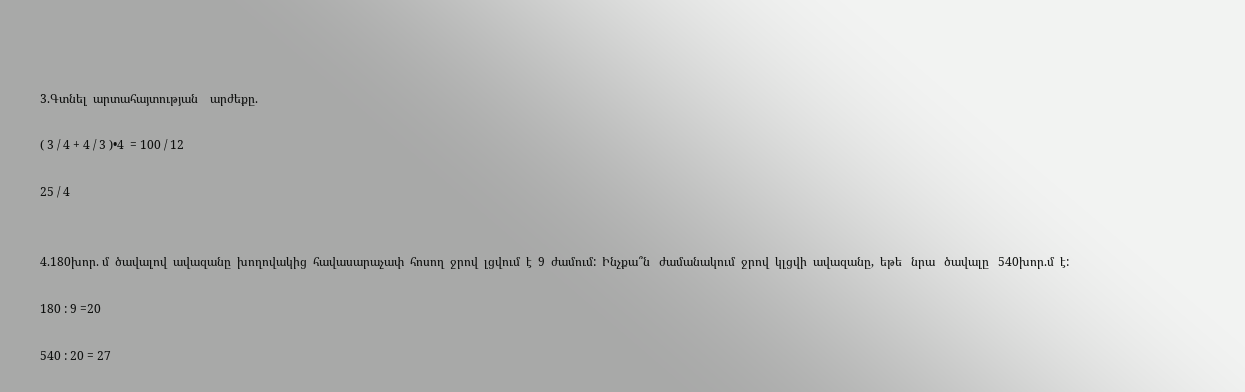3.Գտնել  արտահայտության    արժեքը.

( 3 / 4 + 4 / 3 )•4  = 100 / 12

25 / 4


4.180խոր. մ  ծավալով  ավազանը  խողովակից  հավասարաչափ  հոսող  ջրով  լցվում  է  9  ժամում:  Ինչքա՞ն   ժամանակում  ջրով  կլցվի  ավազանը,  եթե   նրա   ծավալը   540խոր.մ  է:

180 : 9 =20

540 : 20 = 27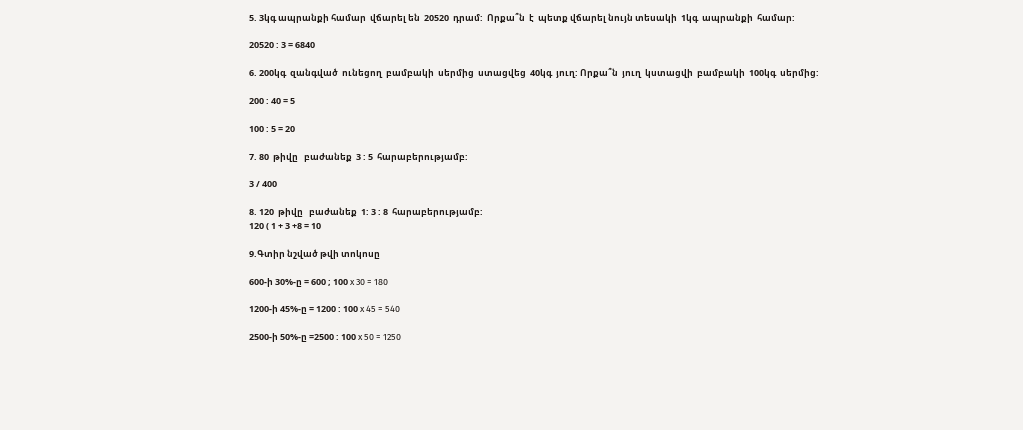5. 3կգ ապրանքի համար  վճարել են  20520  դրամ:  Որքա՞ն  է  պետք վճարել նույն տեսակի  1կգ  ապրանքի  համար:

20520 : 3 = 6840

6. 200կգ  զանգված  ունեցող  բամբակի  սերմից  ստացվեց  40կգ  յուղ: Որքա՞ն  յուղ  կստացվի  բամբակի  100կգ  սերմից:

200 : 40 = 5

100 : 5 = 20

7. 80  թիվը   բաժանեք  3 : 5  հարաբերությամբ:

3 / 400

8. 120  թիվը   բաժանեք  1: 3 : 8  հարաբերությամբ:
120 ( 1 + 3 +8 = 10

9.Գտիր նշված թվի տոկոսը

600-ի 30%-ը = 600 ; 100 x 30 = 180

1200-ի 45%-ը = 1200 : 100 x 45 = 540

2500-ի 50%-ը =2500 : 100 x 50 = 1250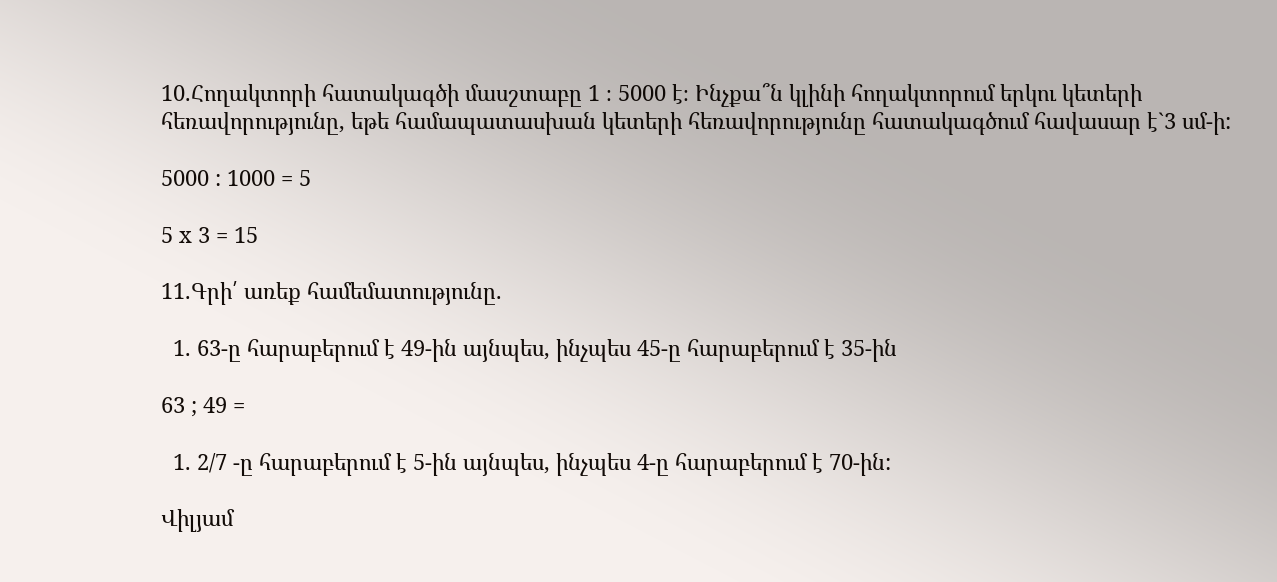10.Հողակտորի հատակագծի մասշտաբը 1 ։ 5000 է։ Ինչքա՞ն կլինի հողակտորում երկու կետերի հեռավորությունը, եթե համապատասխան կետերի հեռավորությունը հատակագծում հավասար է`3 սմ-ի:

5000 : 1000 = 5

5 x 3 = 15

11.Գրի՛ առեք համեմատությունը.

  1. 63-ը հարաբերում է 49-ին այնպես, ինչպես 45-ը հարաբերում է 35-ին

63 ; 49 =

  1. 2/7 -ը հարաբերում է 5-ին այնպես, ինչպես 4-ը հարաբերում է 70-ին:

Վիլյամ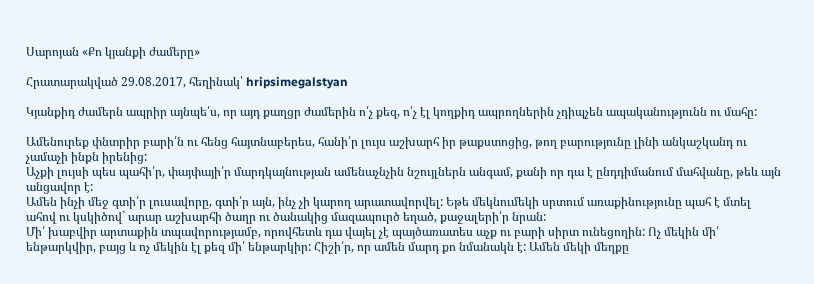Սարոյան «Քո կյանքի ժամերը»

Հրատարակված 29.08.2017, հեղինակ՝ hripsimegalstyan

Կյանքիդ ժամերն ապրիր այնպե՛ս, որ այդ քաղցր ժամերին ո՛չ քեզ, ո՛չ էլ կողքիդ ապրողներին չդիպչեն ապականությունն ու մահը:

Ամենուրեք փնտրիր բարի՛ն ու հենց հայտնաբերես, հանի՛ր լույս աշխարհ իր թաքստոցից, թող բարությունը լինի անկաշկանդ ու չամաչի ինքն իրենից:
Աչքի լույսի պես պահի՛ր, փայփայի՛ր մարդկայնության ամենաչնչին նշույլներն անգամ, քանի որ դա է ընդդիմանում մահվանը, թեև այն
անցավոր է:
Ամեն ինչի մեջ գտի՛ր լուսավորը, գտի՛ր այն, ինչ չի կարող արատավորվել: Եթե մեկնումեկի սրտում առաքինությունը պահ է մտել ահով ու կսկիծով` արար աշխարհի ծաղր ու ծանակից մազապուրծ եղած, քաջալերի՛ր նրան:
Մի՛ խաբվիր արտաքին տպավորությամբ, որովհետև դա վայել չէ պայծառատես աչք ու բարի սիրտ ունեցողին: Ոչ մեկին մի՛ ենթարկվիր, բայց և ոչ մեկին էլ քեզ մի՛ ենթարկիր: Հիշի՛ր, որ ամեն մարդ քո նմանակն է: Ամեն մեկի մեղքը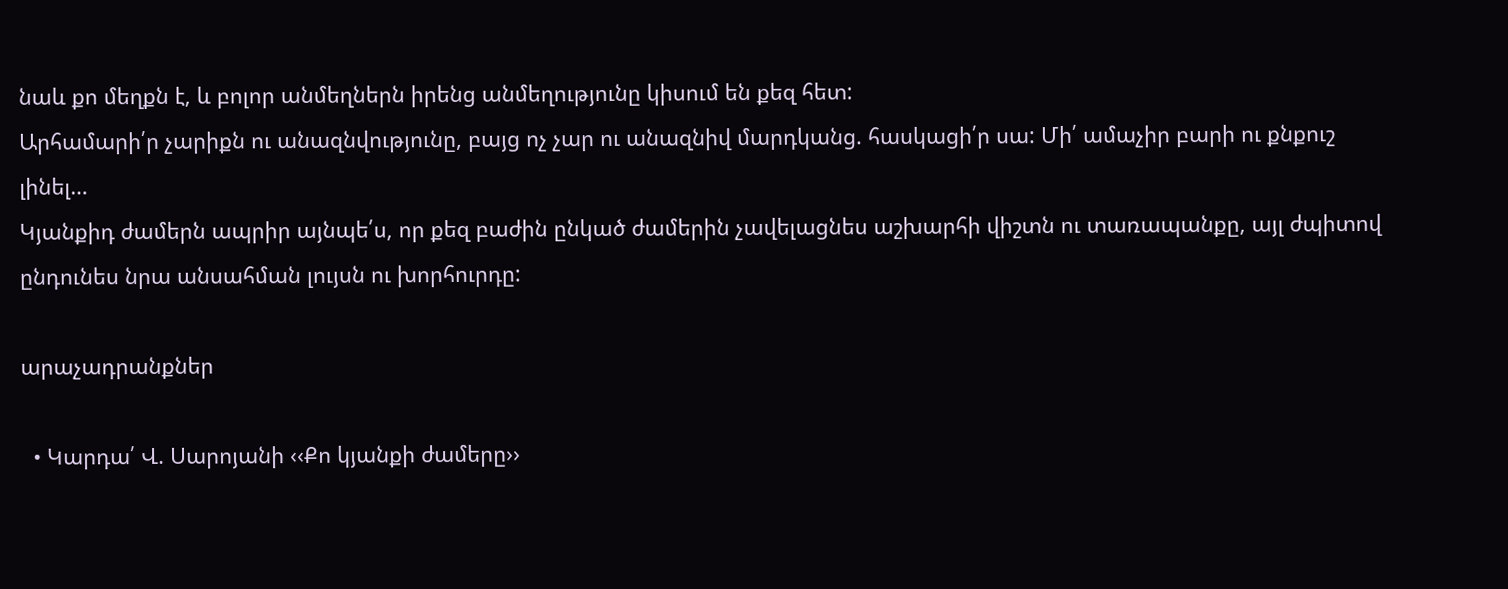նաև քո մեղքն է, և բոլոր անմեղներն իրենց անմեղությունը կիսում են քեզ հետ:
Արհամարի՛ր չարիքն ու անազնվությունը, բայց ոչ չար ու անազնիվ մարդկանց. հասկացի՛ր սա: Մի՛ ամաչիր բարի ու քնքուշ լինել…
Կյանքիդ ժամերն ապրիր այնպե՛ս, որ քեզ բաժին ընկած ժամերին չավելացնես աշխարհի վիշտն ու տառապանքը, այլ ժպիտով ընդունես նրա անսահման լույսն ու խորհուրդը:

արաչադրանքներ

  • Կարդա՛ Վ. Սարոյանի ‹‹Քո կյանքի ժամերը››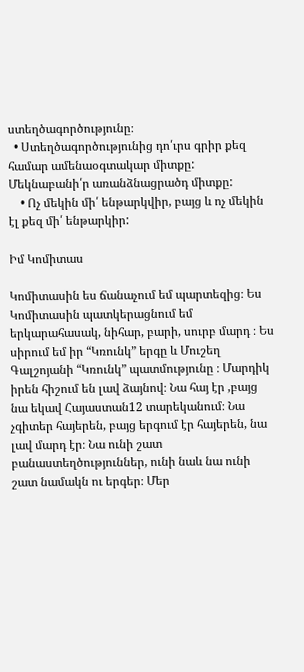ստեղծագործությունը։
  • Ստեղծագործությունից դո՛ւրս գրիր քեզ համար ամենաօգտակար միտքը: Մեկնաբանի՛ր առանձնացրածդ միտքը:
    • Ոչ մեկին մի՛ ենթարկվիր, բայց և ոչ մեկին էլ քեզ մի՛ ենթարկիր:

Իմ Կոմիտաս

Կոմիտասին ես ճանաչում եմ պարտեզից։ Ես Կոմիտասին պատկերացնում եմ երկարահասակ, նիհար, բարի, սուրբ մարդ ։ Ես սիրում եմ իր “Կռունկ” երգը և Մուշեղ Գալշոյանի “Կռունկ” պատմությունը ։ Մարդիկ իրեն հիշում են լավ ձայնով։ Նա հայ էր ,բայց նա եկավ Հայաստան12 տարեկանում։ Նա չգիտեր հայերեն, բայց երգում էր հայերեն, նա լավ մարդ էր։ Նա ունի շատ բանաստեղծություններ, ունի նաև նա ունի շատ նամակն ու երգեր։ Մեր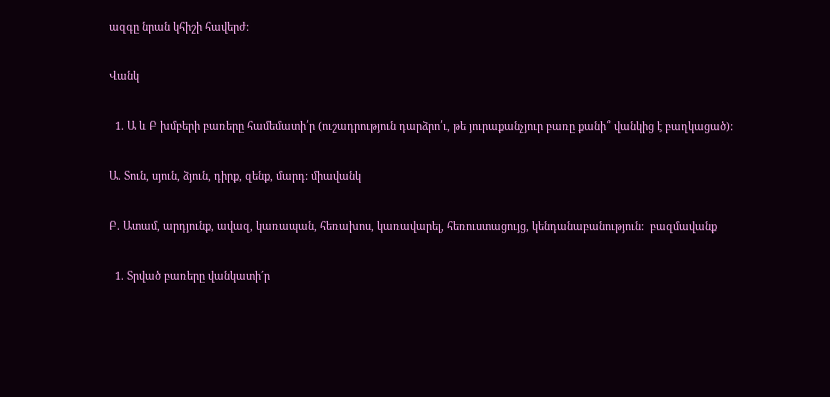ազգը նրան կհիշի հավերժ։

Վանկ

  1. Ա և Բ խմբերի բառերը համեմատի՛ր (ուշադրություն դարձրո՛ւ, թե յուրաքանչյուր բառը քանի՞ վանկից է բաղկացած):

Ա. Տուն, սյուն, ձյուն, դիրք, զենք, մարդ: միավանկ

Բ. Ատամ, արդյունք, ավազ, կառապան, հեռախոս, կառավարել, հեռուստացույց, կենդանաբանություն:  բազմավանք

  1. Տրված բառերը վանկատի´ր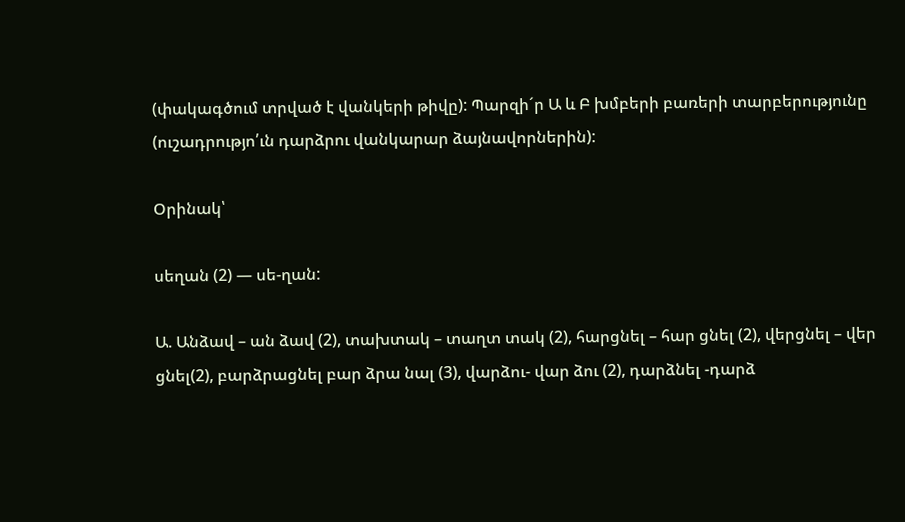(փակագծում տրված է վանկերի թիվը): Պարզի´ր Ա և Բ խմբերի բառերի տարբերությունը (ուշադրությո՛ւն դարձրու վանկարար ձայնավորներին):

Օրինակ՝

սեղան (2) — սե-ղան:

Ա. Անձավ – ան ձավ (2), տախտակ – տաղտ տակ (2), հարցնել – հար ցնել (2), վերցնել – վեր ցնել(2), բարձրացնել բար ձրա նալ (3), վարձու- վար ձու (2), դարձնել -դարձ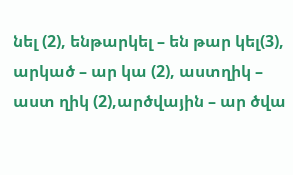նել (2), ենթարկել – են թար կել(3), արկած – ար կա (2), աստղիկ – աստ ղիկ (2),արծվային – ար ծվա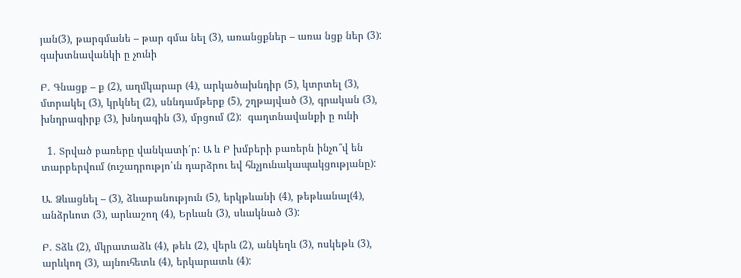յան(3), թարգմանե – թար գմա նել (3), առանցքներ – առա նցք ներ (3):  գախտնավանկի ը չունի

Բ. Գնացք – ք (2), աղմկարար (4), արկածախնդիր (5), կտրտել (3), մտրակել (3), կրկնել (2), սննդամթերք (5), շղթայված (3), գրական (3), խնդրագիրք (3), խնդագին (3), մրցում (2):  գաղտնավանքի ը ունի

  1. Տրված բառերը վանկատի՛ր: Ա և Բ խմբերի բառերն ինչո՞վ են տարբերվում (ուշադրությո՛ւն դարձրու եվ հնչյունակապակցությանը):

Ա. Ձևացնել – (3), ձևաբանություն (5), երկթևանի (4), թեթևանալ(4), անձրևոտ (3), արևաշող (4), Երևան (3), սևակնած (3):

Բ. Տձև (2), մկրատաձև (4), թեև (2), վերև (2), անկեղև (3), ոսկեթև (3), արևկող (3), այնուհետև (4), երկարատև (4):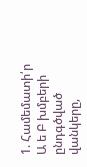1. Համեմատի՛ր Ա ե Բ խմբերի ընդգծված վանկերը,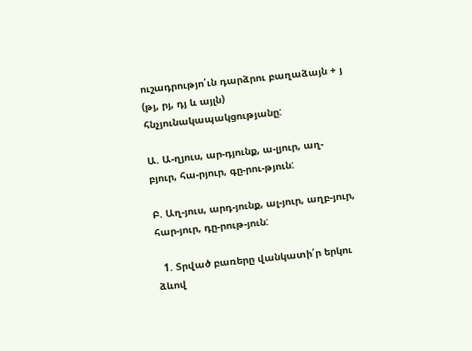ուշադրությո՛ւն դարձրու բաղաձայն + յ (թյ, րյ, դյ և այլն) հնչյունակապակցությանը:

Ա. Ա-ղյուս, ար-դյունք, ա-լյուր, աղ-բյուր, հա-րյուր, գը-րու-թյուն:

Բ. Աղ-յուս, արդ-յունք, ալ-յուր, աղբ-յուր, հար-յուր, դը-րութ-յուն:

  1. Տրված բառերը վանկատի՛ր երկու ձևով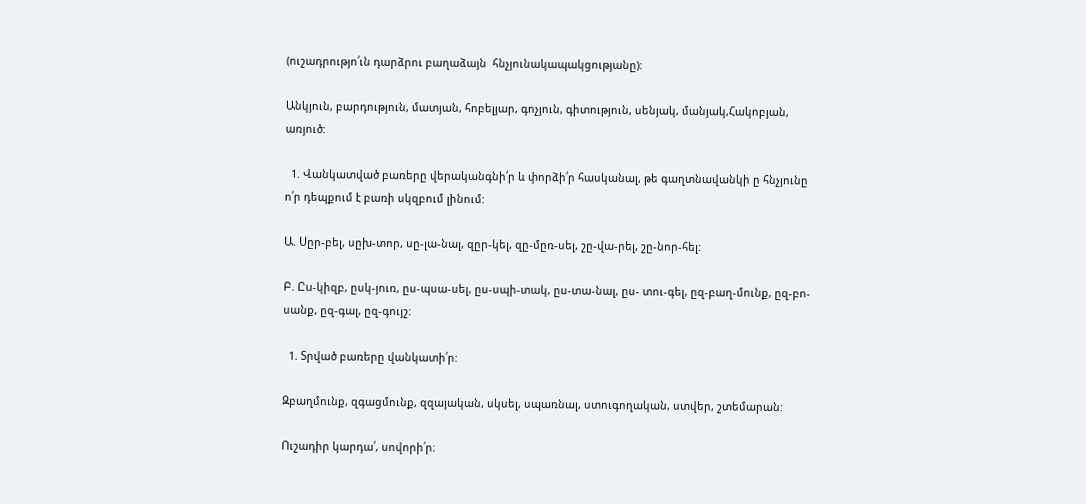(ուշադրությո՛ւն դարձրու բաղաձայն  հնչյունակապակցությանը):

Անկյուն, բարդություն, մատյան, հոբելյար, գոչյուն, գիտություն, սենյակ, մանյակ,Հակոբյան, առյուծ:

  1. Վանկատված բառերը վերականգնի՛ր և փորձի՛ր հասկանալ, թե գաղտնավանկի ը հնչյունը ո՛ր դեպքում է բառի սկզբում լինում:

Ա. Սըր-բել, սըխ-տոր, սը-լա-նալ, զըր-կել, զը-մըռ-սել, շը-վա-րել, շը-նոր-հել:

Բ. Ըu-կիզբ, ըսկ-յուռ, ըս-պսա-սել, ըս-սպի-տակ, ըս-տա-նալ, ըս- տու-գել, ըզ-բաղ-մունք, ըզ-բո-սանք, ըզ-գալ, ըզ-գույշ:

  1. Տրված բառերը վանկատի՛ր:

Զբաղմունք, զգացմունք, զզայական, սկսել, սպառնալ, ստուգողական, ստվեր, շտեմարան:

Ուշադիր կարդա՛, սովորի՛ր։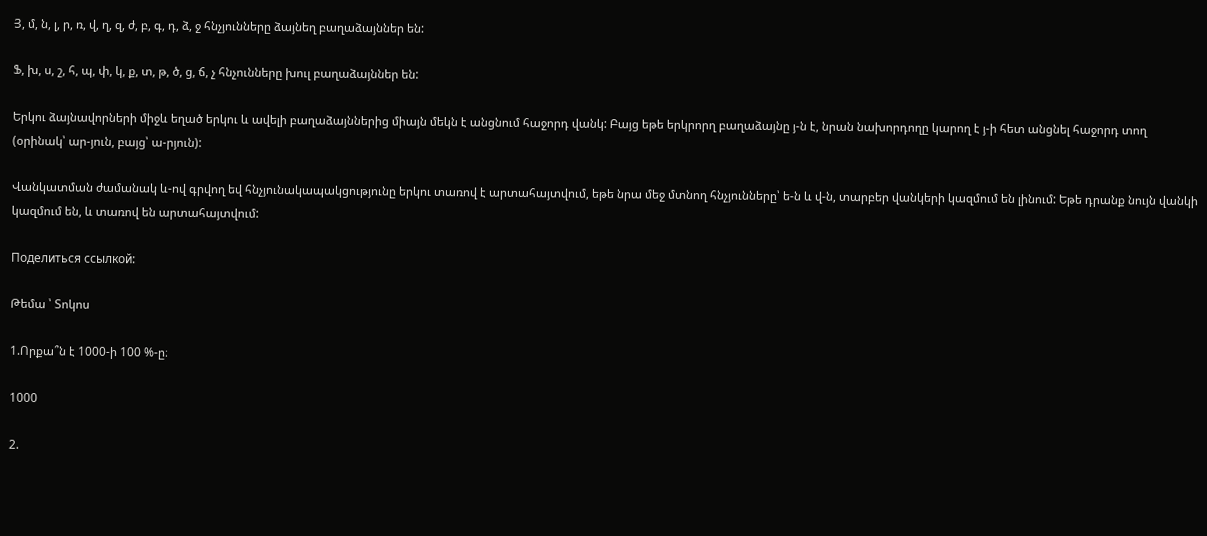Յ, մ, ն, լ, ր, ռ, վ, ղ, զ, ժ, բ, գ, դ, ձ, ջ հնչյունները ձայնեղ բաղաձայններ են:

Ֆ, խ, ս, շ, հ, պ, փ, կ, ք, տ, թ, ծ, ց, ճ, չ հնչունները խուլ բաղաձայններ են:

Երկու ձայնավորների միջև եղած երկու և ավելի բաղաձայններից միայն մեկն է անցնում հաջորդ վանկ: Բայց եթե երկրորղ բաղաձայնը յ-ն է, նրան նախորդողը կարող է յ-ի հետ անցնել հաջորդ տող (օրինակ՝ ար-յուն, բայց՝ ա-րյուն):

Վանկատման ժամանակ և-ով գրվող եվ հնչյունակապակցությունը երկու տառով է արտահայտվում, եթե նրա մեջ մտնող հնչյունները՝ ե-ն և վ-ն, տարբեր վանկերի կազմում են լինում: Եթե դրանք նույն վանկի կազմում են, և տառով են արտահայտվում:

Поделиться ссылкой:

Թեմա ՝ Տոկոս

1.Որքա՞ն է 1000-ի 100 %-ը։

1000

2.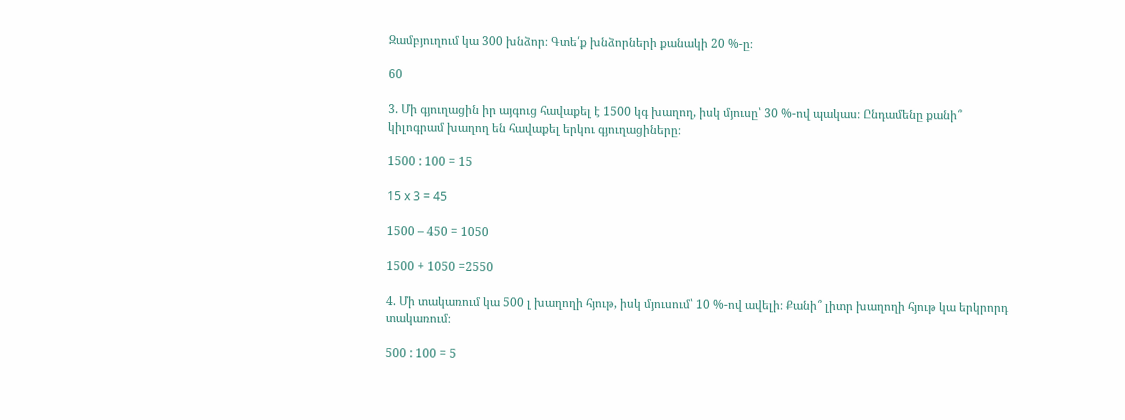Զամբյուղում կա 300 խնձոր։ Գտե՛ք խնձորների քանակի 20 %-ը։

60

3. Մի գյուղացին իր այգուց հավաքել է 1500 կգ խաղող, իսկ մյուսը՝ 30 %-ով պակաս։ Ընդամենը քանի՞ կիլոգրամ խաղող են հավաքել երկու գյուղացիները։

1500 : 100 = 15

15 x 3 = 45

1500 – 450 = 1050

1500 + 1050 =2550

4. Մի տակառում կա 500 լ խաղողի հյութ, իսկ մյուսում՝ 10 %-ով ավելի։ Քանի՞ լիտր խաղողի հյութ կա երկրորդ տակառում։

500 : 100 = 5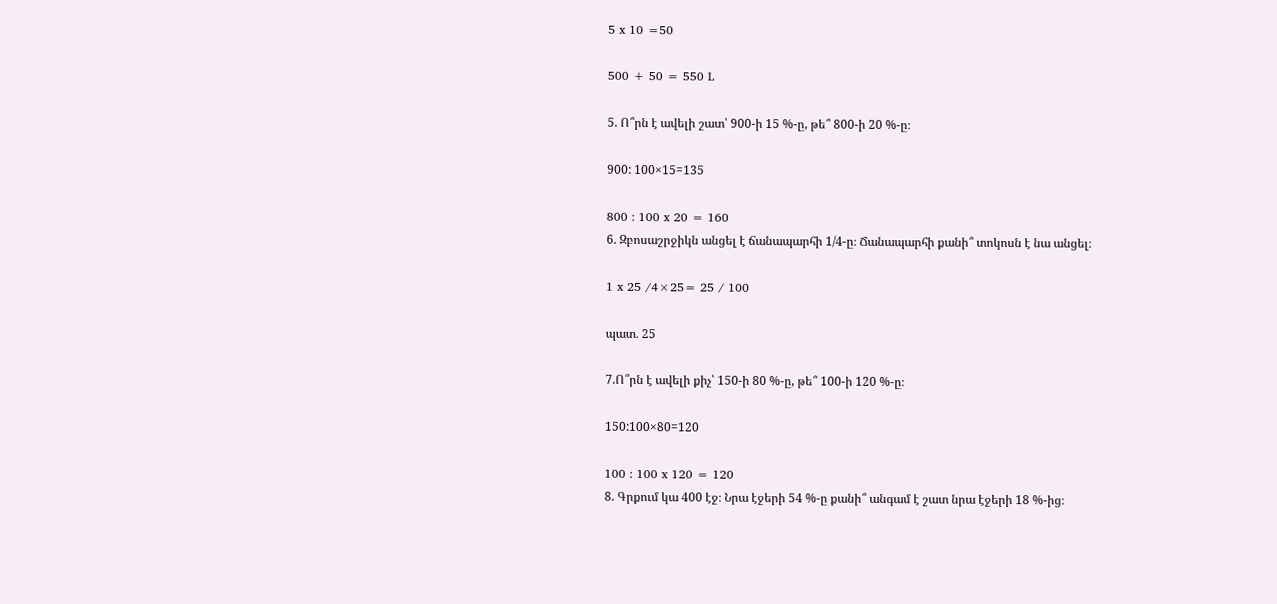5 x 10 =50

500 + 50 = 550 L

5. Ո՞րն է ավելի շատ՝ 900-ի 15 %-ը, թե՞ 800-ի 20 %-ը։

900: 100×15=135

800 : 100 x 20 = 160
6. Զբոսաշրջիկն անցել է ճանապարհի 1/4-ը։ Ճանապարհի քանի՞ տոկոսն է նա անցել։

1 x 25 /4×25= 25 / 100

պատ․ 25

7.Ո՞րն է ավելի քիչ՝ 150-ի 80 %-ը, թե՞ 100-ի 120 %-ը։

150:100×80=120

100 : 100 x 120 = 120
8. Գրքում կա 400 էջ։ Նրա էջերի 54 %-ը քանի՞ անգամ է շատ նրա էջերի 18 %-ից։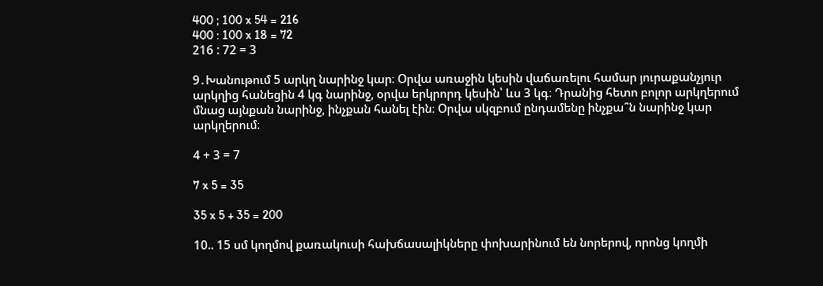400 ; 100 x 54 = 216
400 : 100 x 18 = 72
216 : 72 = 3

9․Խանութում 5 արկղ նարինջ կար։ Օրվա առաջին կեսին վաճառելու համար յուրաքանչյուր արկղից հանեցին 4 կգ նարինջ, օրվա երկրորդ կեսին՝ ևս 3 կգ։ Դրանից հետո բոլոր արկղերում մնաց այնքան նարինջ, ինչքան հանել էին։ Օրվա սկզբում ընդամենը ինչքա՞ն նարինջ կար արկղերում։

4 + 3 = 7

7 x 5 = 35

35 x 5 + 35 = 200

10.. 15 սմ կողմով քառակուսի հախճասալիկները փոխարինում են նորերով, որոնց կողմի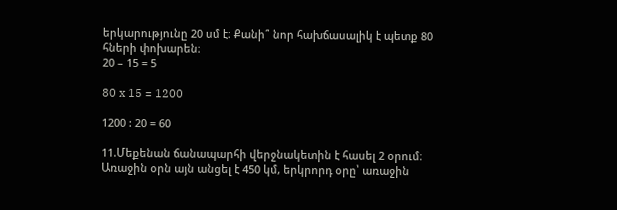երկարությունը 20 սմ է։ Քանի՞ նոր հախճասալիկ է պետք 80 հների փոխարեն։
20 – 15 = 5

80 x 15 = 1200

1200 : 20 = 60

11.Մեքենան ճանապարհի վերջնակետին է հասել 2 օրում։ Առաջին օրն այն անցել է 450 կմ, երկրորդ օրը՝ առաջին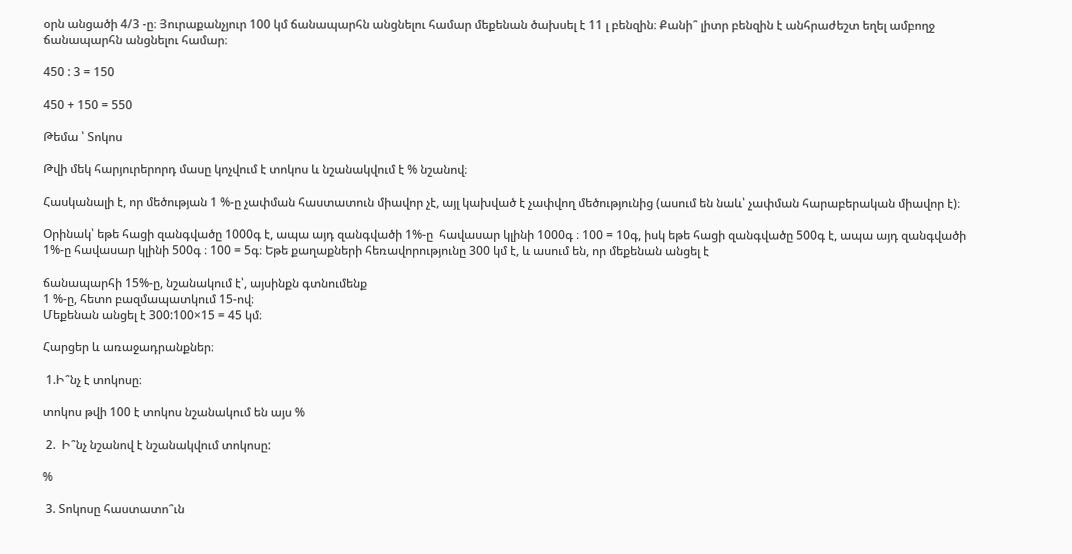օրն անցածի 4/3 -ը։ Յուրաքանչյուր 100 կմ ճանապարհն անցնելու համար մեքենան ծախսել է 11 լ բենզին։ Քանի՞ լիտր բենզին է անհրաժեշտ եղել ամբողջ ճանապարհն անցնելու համար։

450 : 3 = 150

450 + 150 = 550

Թեմա ՝ Տոկոս

Թվի մեկ հարյուրերորդ մասը կոչվում է տոկոս և նշանակվում է % նշանով։

Հասկանալի է, որ մեծության 1 %-ը չափման հաստատուն միավոր չէ, այլ կախված է չափվող մեծությունից (ասում են նաև՝ չափման հարաբերական միավոր է)։

Օրինակ՝ եթե հացի զանգվածը 1000գ է, ապա այդ զանգվածի 1%-ը  հավասար կլինի 1000գ ։ 100 = 10գ, իսկ եթե հացի զանգվածը 500գ է, ապա այդ զանգվածի 1%-ը հավասար կլինի 500գ ։ 100 = 5գ։ Եթե քաղաքների հեռավորությունը 300 կմ է, և ասում են, որ մեքենան անցել է

ճանապարհի 15%-ը, նշանակում է՝, այսինքն գտնումենք
1 %-ը, հետո բազմապատկում 15-ով։
Մեքենան անցել է 300:100×15 = 45 կմ։

Հարցեր և առաջադրանքներ։

 1.Ի՞նչ է տոկոսը։

տոկոս թվի 100 է տոկոս նշանակում են այս %

 2.  Ի՞նչ նշանով է նշանակվում տոկոսը:

%

 3. Տոկոսը հաստատո՞ւն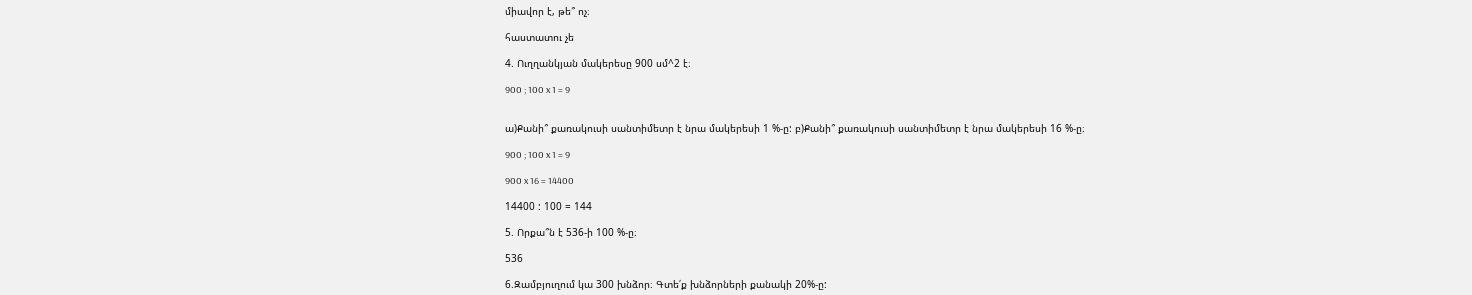միավոր է, թե՞ ոչ։

հաստատու չե

4. Ուղղանկյան մակերեսը 900 սմ^2 է։

900 ; 100 x 1 = 9


ա)Քանի՞ քառակուսի սանտիմետր է նրա մակերեսի 1 %-ը: բ)Քանի՞ քառակուսի սանտիմետր է նրա մակերեսի 16 %-ը։

900 ; 100 x 1 = 9

900 x 16 = 14400

14400 : 100 = 144

5. Որքա՞ն է 536-ի 100 %-ը։

536

6.Զամբյուղում կա 300 խնձոր։ Գտե՛ք խնձորների քանակի 20%-ը: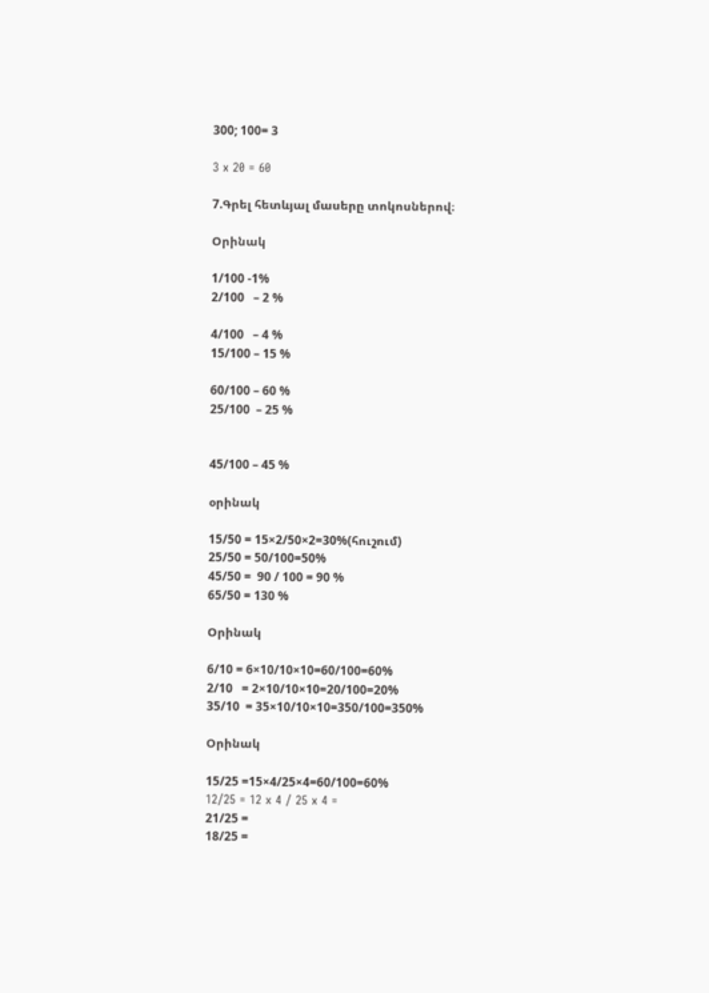300; 100= 3

3 x 20 = 60

7.Գրել հետևյալ մասերը տոկոսներով։

Օրինակ

1/100 -1%
2/100   – 2 %

4/100   – 4 %
15/100 – 15 %

60/100 – 60 %
25/100  – 25 %


45/100 – 45 %

օրինակ

15/50 = 15×2/50×2=30%(հուշում)
25/50 = 50/100=50%
45/50 =  90 / 100 = 90 %
65/50 = 130 %

Օրինակ

6/10 = 6×10/10×10=60/100=60%
2/10   = 2×10/10×10=20/100=20%
35/10  = 35×10/10×10=350/100=350%

Օրինակ

15/25 =15×4/25×4=60/100=60%
12/25 = 12 x 4 / 25 x 4 =
21/25 =
18/25 =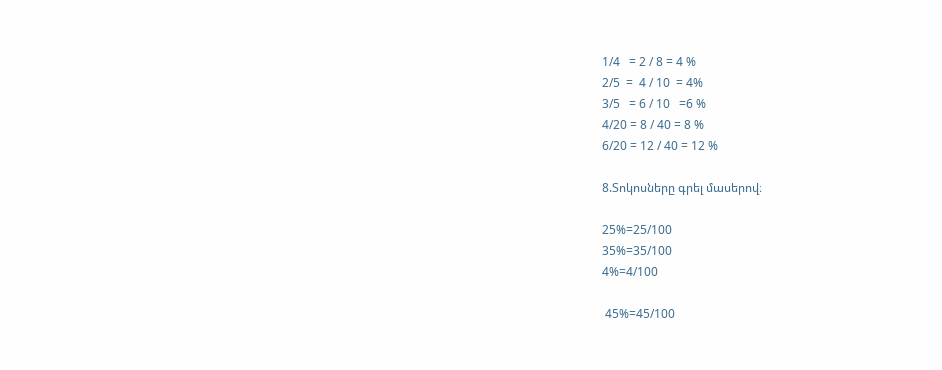1/4   = 2 / 8 = 4 %
2/5  =  4 / 10  = 4%
3/5   = 6 / 10   =6 %
4/20 = 8 / 40 = 8 %
6/20 = 12 / 40 = 12 %

8.Տոկոսները գրել մասերով։

25%=25/100
35%=35/100
4%=4/100

 45%=45/100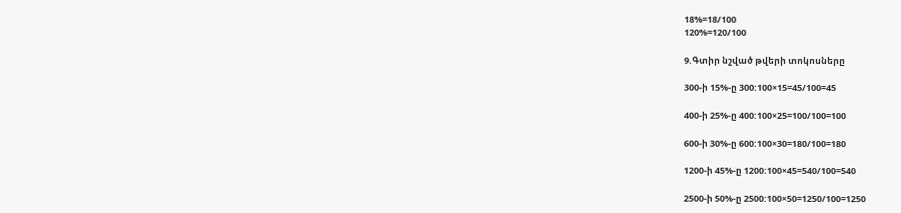18%=18/100
120%=120/100

9.Գտիր նշված թվերի տոկոսները

300-ի 15%-ը 300:100×15=45/100=45

400-ի 25%-ը 400:100×25=100/100=100

600-ի 30%-ը 600:100×30=180/100=180

1200-ի 45%-ը 1200:100×45=540/100=540

2500-ի 50%-ը 2500:100×50=1250/100=1250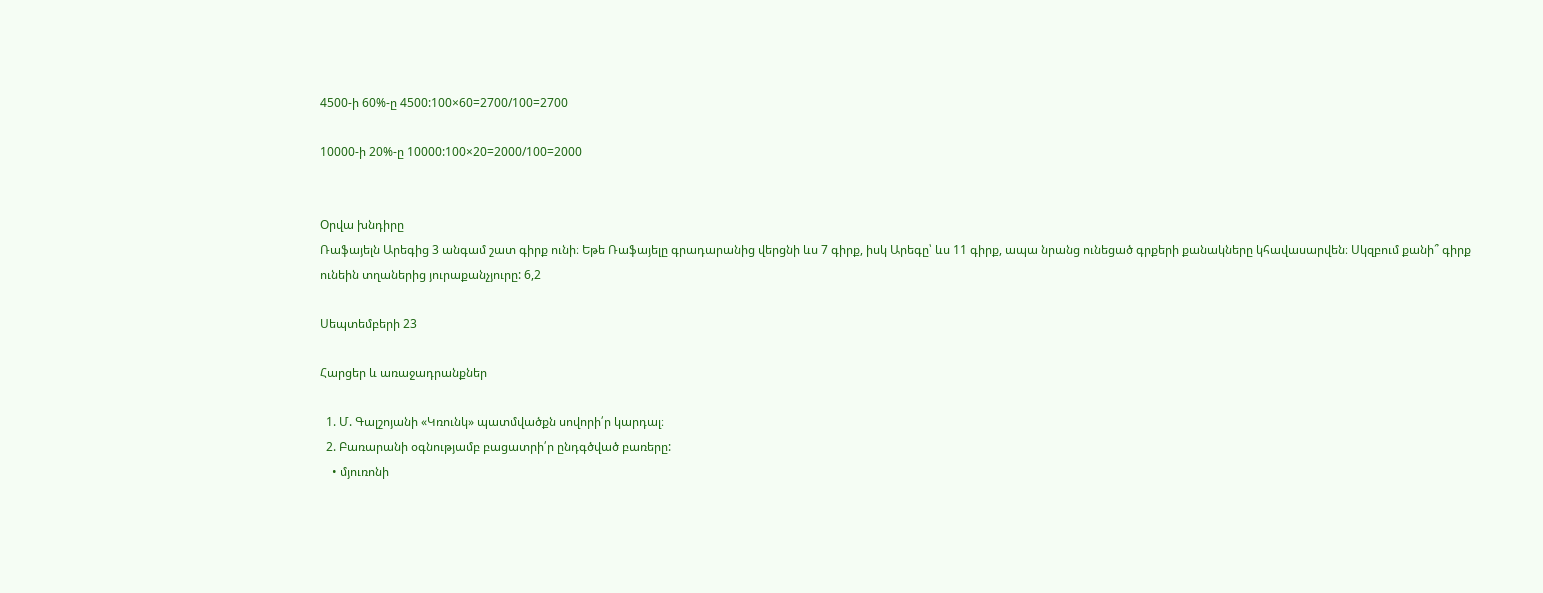4500-ի 60%-ը 4500:100×60=2700/100=2700

10000-ի 20%-ը 10000:100×20=2000/100=2000


Oրվա խնդիրը
Ռաֆայելն Արեգից 3 անգամ շատ գիրք ունի։ Եթե Ռաֆայելը գրադարանից վերցնի ևս 7 գիրք, իսկ Արեգը՝ ևս 11 գիրք, ապա նրանց ունեցած գրքերի քանակները կհավասարվեն։ Սկզբում քանի՞ գիրք ունեին տղաներից յուրաքանչյուրը: 6,2

Սեպտեմբերի 23

Հարցեր և առաջադրանքներ

  1. Մ. Գալշոյանի «Կռունկ» պատմվածքն սովորի՛ր կարդալ։
  2. Բառարանի օգնությամբ բացատրի՛ր ընդգծված բառերը:
    • մյուռոնի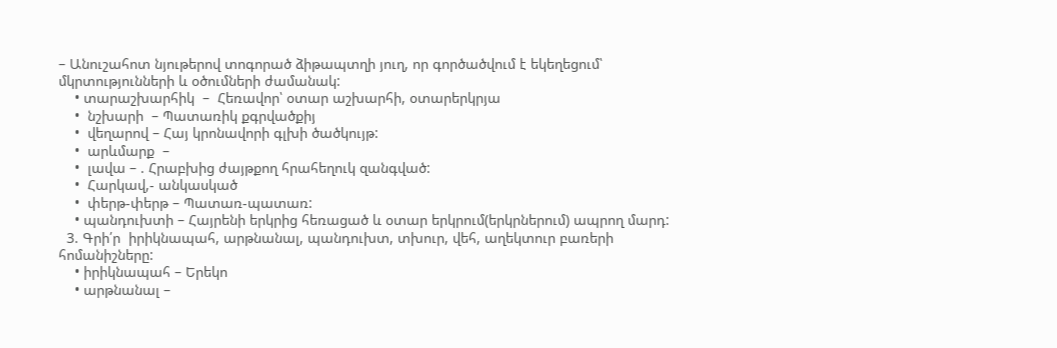– Անուշահոտ նյութերով տոգորած ձիթապտղի յուղ, որ գործածվում է եկեղեցում՝ մկրտությունների և օծումների ժամանակ:
    • տարաշխարհիկ  –  Հեռավոր՝ օտար աշխարհի, օտարերկրյա
    •  նշխարի  – Պատառիկ քգրվածքիյ
    •  վեղարով – Հայ կրոնավորի գլխի ծածկույթ:
    •  արևմարք  –
    •  լավա – . Հրաբխից ժայթքող հրահեղուկ զանգված:
    •  Հարկավ,- անկասկած
    •  փերթ-փերթ – Պատառ-պատառ:
    • պանդուխտի – Հայրենի երկրից հեռացած և օտար երկրում(երկրներում) ապրող մարդ:
  3. Գրի՛ր  իրիկնապահ, արթնանալ, պանդուխտ, տխուր, վեհ, աղեկտուր բառերի հոմանիշները:
    • իրիկնապահ – Երեկո
    • արթնանալ –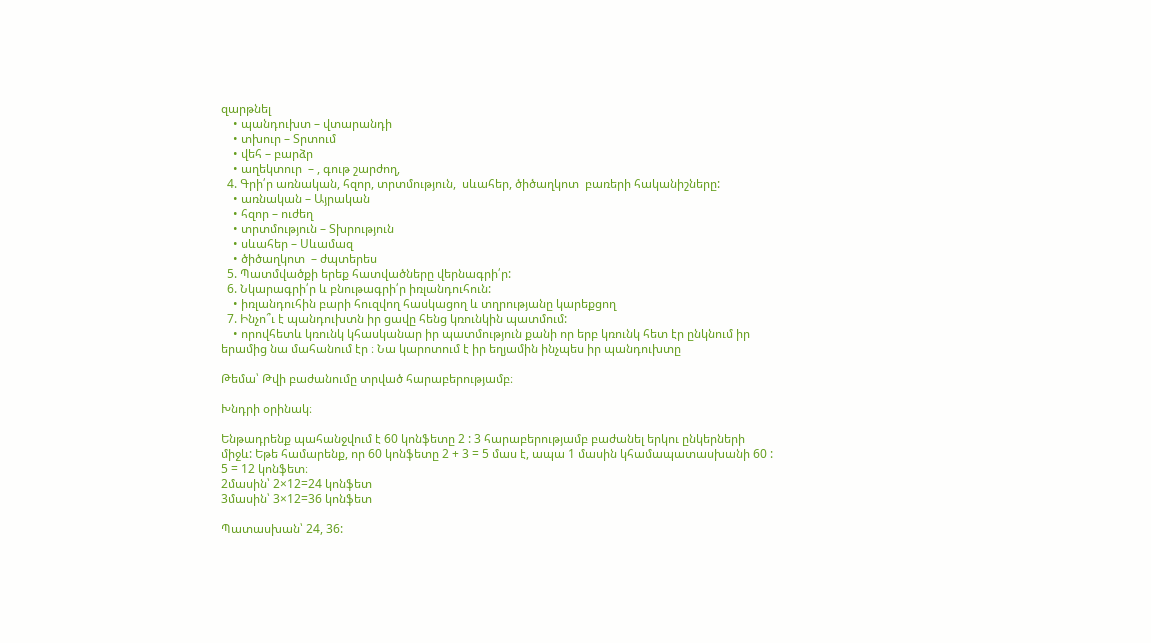զարթնել
    • պանդուխտ – վտարանդի
    • տխուր – Տրտում
    • վեհ – բարձր
    • աղեկտուր  – , գութ շարժող,
  4. Գրի՛ր առնական, հզոր, տրտմություն,  սևահեր, ծիծաղկոտ  բառերի հականիշները:
    • առնական – Այրական
    • հզոր – ուժեղ
    • տրտմություն – Տխրություն
    • սևահեր – Սևամազ
    • ծիծաղկոտ  – ժպտերես
  5. Պատմվածքի երեք հատվածները վերնագրի՛ր:
  6. Նկարագրի՛ր և բնութագրի՛ր իռլանդուհուն:
    • իռլանդուհին բարի հուզվող հասկացող և տղրությանը կարեքցող
  7. Ինչո՞ւ է պանդուխտն իր ցավը հենց կռունկին պատմում:
    • որովհետև կռունկ կհասկանար իր պատմություն քանի որ երբ կռունկ հետ էր ընկնում իր երամից նա մահանում էր ։ Նա կարոտում է իր եղյամին ինչպես իր պանդուխտը

Թեմա՝ Թվի բաժանումը տրված հարաբերությամբ։

Խնդրի օրինակ։

Ենթադրենք պահանջվում է 60 կոնֆետը 2 : 3 հարաբերությամբ բաժանել երկու ընկերների միջև: Եթե համարենք, որ 60 կոնֆետը 2 + 3 = 5 մաս է, ապա 1 մասին կհամապատասխանի 60 : 5 = 12 կոնֆետ։
2մասին՝ 2×12=24 կոնֆետ
3մասին՝ 3×12=36 կոնֆետ

Պատասխան՝ 24, 36: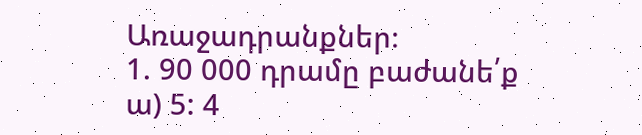Առաջադրանքներ։
1. 90 000 դրամը բաժանե՛ք
ա) 5: 4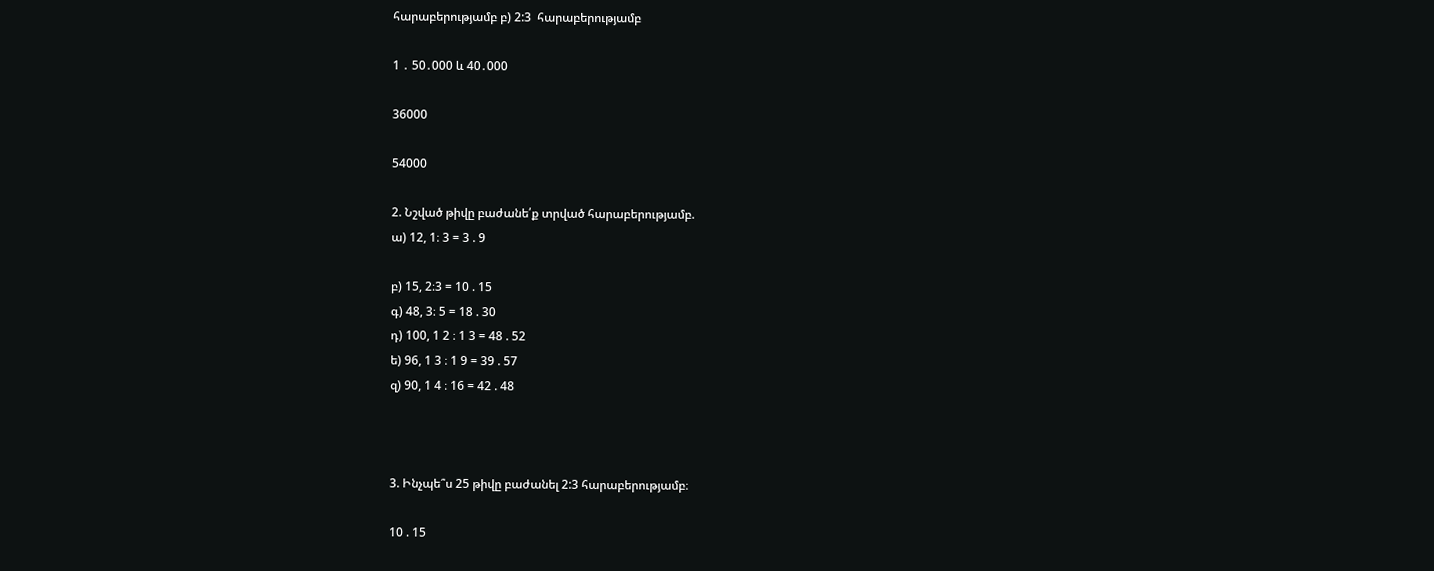հարաբերությամբ բ) 2:3  հարաբերությամբ

1 ․ 50․000 և 40․000

36000

54000

2. Նշված թիվը բաժանե՛ք տրված հարաբերությամբ.
ա) 12, 1։ 3 = 3 . 9

բ) 15, 2։3 = 10 . 15
գ) 48, 3։ 5 = 18 . 30
դ) 100, 1 2 ։ 1 3 = 48 . 52
ե) 96, 1 3 ։ 1 9 = 39 . 57
զ) 90, 1 4 ։ 16 = 42 . 48



3. Ինչպե՞ս 25 թիվը բաժանել 2:3 հարաբերությամբ։

10 . 15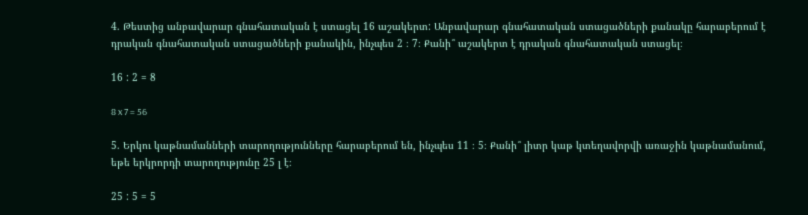4. Թեստից անբավարար գնահատական է ստացել 16 աշակերտ: Անբավարար գնահատական ստացածների քանակը հարաբերում է դրական գնահատական ստացածների քանակին, ինչպես 2 ։ 7։ Քանի՞ աշակերտ է դրական գնահատական ստացել։

16 : 2 = 8

8 x 7 = 56

5. Երկու կաթնամանների տարողությունները հարաբերում են, ինչպես 11 ։ 5։ Քանի՞ լիտր կաթ կտեղավորվի առաջին կաթնամանում, եթե երկրորդի տարողությունը 25 լ է։

25 : 5 = 5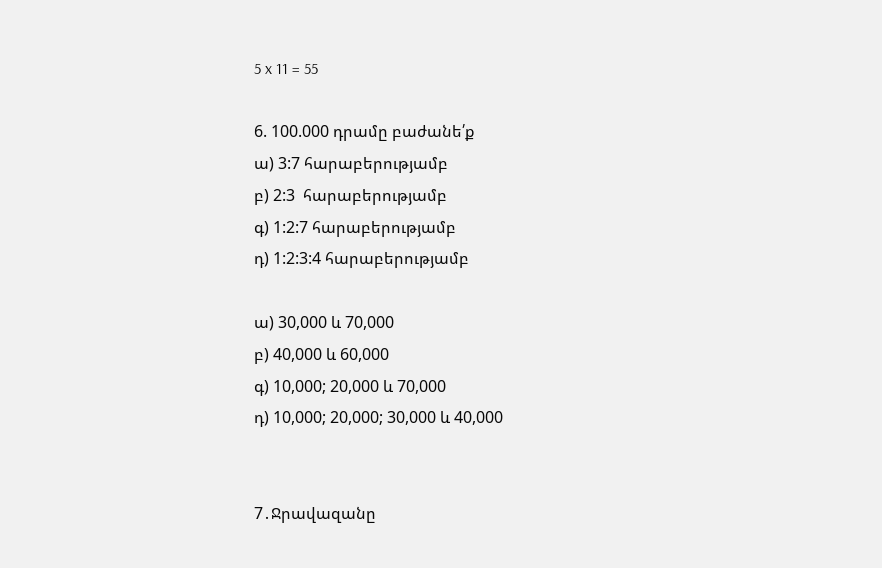5 x 11 = 55

6. 100.000 դրամը բաժանե՛ք
ա) 3:7 հարաբերությամբ
բ) 2:3  հարաբերությամբ
գ) 1:2:7 հարաբերությամբ
դ) 1:2:3:4 հարաբերությամբ

ա) 30,000 և 70,000
բ) 40,000 և 60,000
գ) 10,000; 20,000 և 70,000
դ) 10,000; 20,000; 30,000 և 40,000


7․Ջրավազանը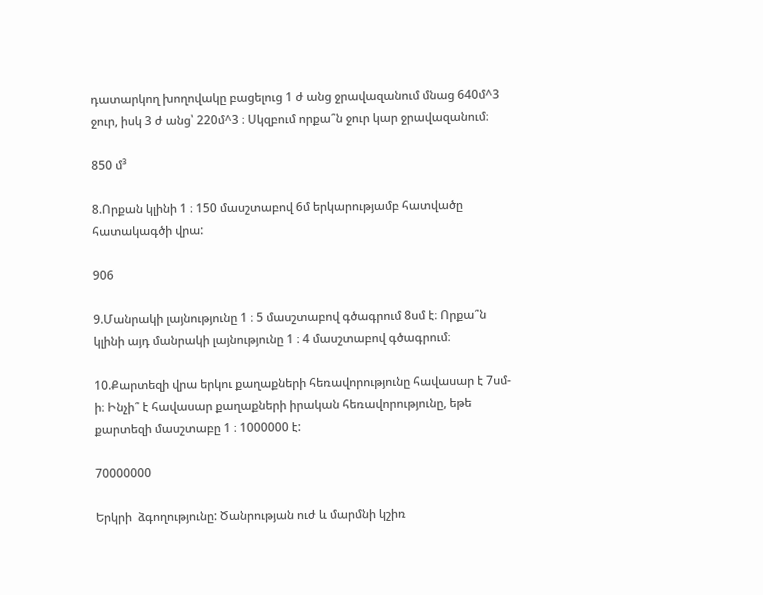դատարկող խողովակը բացելուց 1 ժ անց ջրավազանում մնաց 640մ^3 ջուր, իսկ 3 ժ անց՝ 220մ^3 ։ Սկզբում որքա՞ն ջուր կար ջրավազանում։

850 մ³

8.Որքան կլինի 1 ։ 150 մասշտաբով 6մ երկարությամբ հատվածը հատակագծի վրա:

906

9.Մանրակի լայնությունը 1 ։ 5 մասշտաբով գծագրում 8սմ է։ Որքա՞ն կլինի այդ մանրակի լայնությունը 1 ։ 4 մասշտաբով գծագրում։

10.Քարտեզի վրա երկու քաղաքների հեռավորությունը հավասար է 7սմ-ի։ Ինչի՞ է հավասար քաղաքների իրական հեռավորությունը, եթե քարտեզի մասշտաբը 1 ։ 1000000 է:

70000000

Երկրի  ձգողությունը: Ծանրության ուժ և մարմնի կշիռ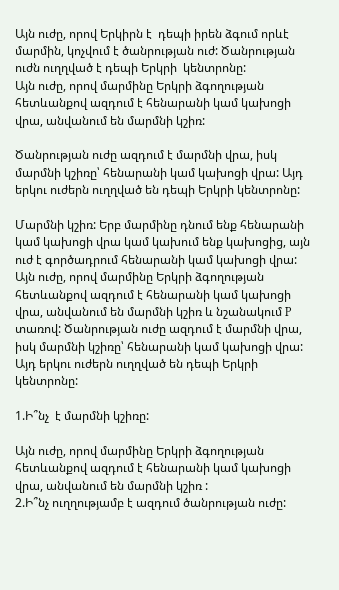Այն ուժը, որով Երկիրն է  դեպի իրեն ձգում որևէ մարմին, կոչվում է ծանրության ուժ: Ծանրության ուժն ուղղված է դեպի Երկրի  կենտրոնը:
Այն ուժը, որով մարմինը Երկրի ձգողության հետևանքով ազդում է հենարանի կամ կախոցի վրա, անվանում են մարմնի կշիռ:

Ծանրության ուժը ազդում է մարմնի վրա, իսկ մարմնի կշիռը՝ հենարանի կամ կախոցի վրա: Այդ երկու ուժերն ուղղված են դեպի Երկրի կենտրոնը:

Մարմնի կշիռ: Երբ մարմինը դնում ենք հենարանի կամ կախոցի վրա կամ կախում ենք կախոցից, այն ուժ է գործադրում հենարանի կամ կախոցի վրա:
Այն ուժը, որով մարմինը Երկրի ձգողության հետևանքով ազդում է հենարանի կամ կախոցի վրա, անվանում են մարմնի կշիռ և նշանակում P տառով: Ծանրության ուժը ազդում է մարմնի վրա, իսկ մարմնի կշիռը՝ հենարանի կամ կախոցի վրա: Այդ երկու ուժերն ուղղված են դեպի Երկրի կենտրոնը:

1.Ի՞նչ  է մարմնի կշիռը:

Այն ուժը, որով մարմինը Երկրի ձգողության հետևանքով ազդում է հենարանի կամ կախոցի վրա, անվանում են մարմնի կշիռ :
2.Ի՞նչ ուղղությամբ է ազդում ծանրության ուժը: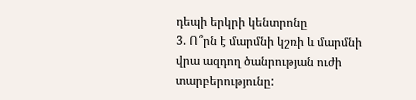դեպի երկրի կենտրոնը
3. Ո՞րն է մարմնի կշռի և մարմնի վրա ազդող ծանրության ուժի տարբերությունը: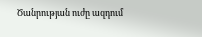Ծանրության ուժը ազդում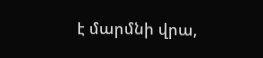է մարմնի վրա,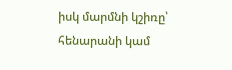իսկ մարմնի կշիռը՝ հենարանի կամ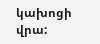կախոցի վրա: